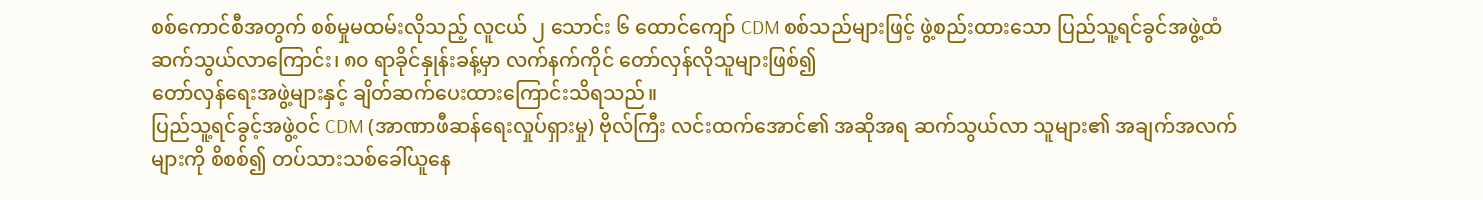စစ်ကောင်စီအတွက် စစ်မှုမထမ်းလိုသည့် လူငယ် ၂ သောင်း ၆ ထောင်ကျော် CDM စစ်သည်များဖြင့် ဖွဲ့စည်းထားသော ပြည်သူ့ရင်ခွင်အဖွဲ့ထံ ဆက်သွယ်လာကြောင်း၊ ၈၀ ရာခိုင်နှုန်းခန့်မှာ လက်နက်ကိုင် တော်လှန်လိုသူများဖြစ်၍
တော်လှန်ရေးအဖွဲ့များနှင့် ချိတ်ဆက်ပေးထားကြောင်းသိရသည်။
ပြည်သူ့ရင်ခွင့်အဖွဲ့ဝင် CDM (အာဏာဖီဆန်ရေးလှုပ်ရှားမှု) ဗိုလ်ကြီး လင်းထက်အောင်၏ အဆိုအရ ဆက်သွယ်လာ သူများ၏ အချက်အလက်များကို စိစစ်၍ တပ်သားသစ်ခေါ်ယူနေ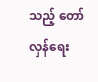သည့် တော်လှန်ရေး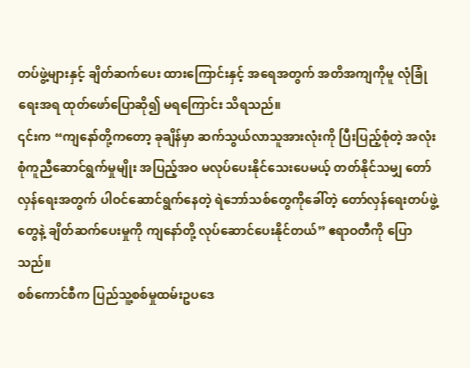တပ်ဖွဲ့များနှင့် ချိတ်ဆက်ပေး ထားကြောင်းနှင့် အရေအတွက် အတိအကျကိုမူ လုံခြုံရေးအရ ထုတ်ဖော်ပြောဆို၍ မရကြောင်း သိရသည်။
၎င်းက “ကျနော်တို့ကတော့ ခုချိန်မှာ ဆက်သွယ်လာသူအားလုံးကို ပြီးပြည့်စုံတဲ့ အလုံးစုံကူညီဆောင်ရွက်မှုမျိုး အပြည့်အဝ မလုပ်ပေးနိုင်သေးပေမယ့် တတ်နိုင်သမျှ တော်လှန်ရေးအတွက် ပါဝင်ဆောင်ရွက်နေတဲ့ ရဲဘော်သစ်တွေကိုခေါ်တဲ့ တော်လှန်ရေးတပ်ဖွဲ့တွေနဲ့ ချိတ်ဆက်ပေးမှုကို ကျနော်တို့ လုပ်ဆောင်ပေးနိုင်တယ်” ဧရာဝတီကို ပြောသည်။
စစ်ကောင်စီက ပြည်သူ့စစ်မှုထမ်းဥပဒေ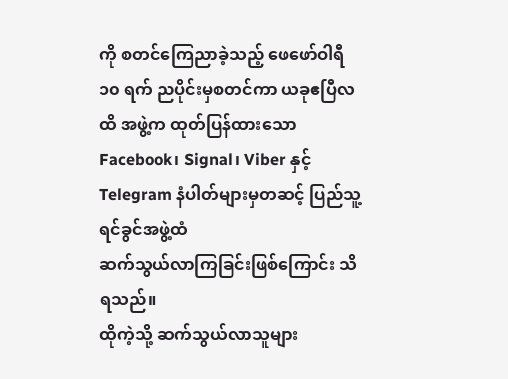ကို စတင်ကြေညာခဲ့သည့် ဖေဖော်ဝါရီ ၁၀ ရက် ညပိုင်းမှစတင်ကာ ယခုဧပြီလထိ အဖွဲ့က ထုတ်ပြန်ထားသော Facebook၊ Signal၊ Viber နှင့် Telegram နံပါတ်များမှတဆင့် ပြည်သူ့ရင်ခွင်အဖွဲ့ထံ
ဆက်သွယ်လာကြခြင်းဖြစ်ကြောင်း သိရသည်။
ထိုကဲ့သို့ ဆက်သွယ်လာသူများ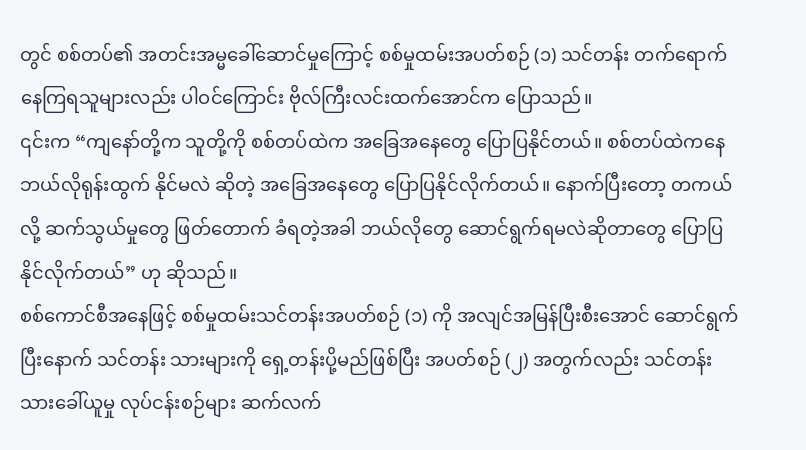တွင် စစ်တပ်၏ အတင်းအမ္မခေါ်ဆောင်မှုကြောင့် စစ်မှုထမ်းအပတ်စဉ် (၁) သင်တန်း တက်ရောက်နေကြရသူများလည်း ပါဝင်ကြောင်း ဗိုလ်ကြီးလင်းထက်အောင်က ပြောသည်။
၎င်းက “ကျနော်တို့က သူတို့ကို စစ်တပ်ထဲက အခြေအနေတွေ ပြောပြနိုင်တယ်။ စစ်တပ်ထဲကနေ ဘယ်လိုရုန်းထွက် နိုင်မလဲ ဆိုတဲ့ အခြေအနေတွေ ပြောပြနိုင်လိုက်တယ်။ နောက်ပြီးတော့ တကယ်လို့ ဆက်သွယ်မှုတွေ ဖြတ်တောက် ခံရတဲ့အခါ ဘယ်လိုတွေ ဆောင်ရွက်ရမလဲဆိုတာတွေ ပြောပြနိုင်လိုက်တယ်” ဟု ဆိုသည်။
စစ်ကောင်စီအနေဖြင့် စစ်မှုထမ်းသင်တန်းအပတ်စဉ် (၁) ကို အလျင်အမြန်ပြီးစီးအောင် ဆောင်ရွက်ပြီးနောက် သင်တန်း သားများကို ရှေ့တန်းပို့မည်ဖြစ်ပြီး အပတ်စဉ် (၂) အတွက်လည်း သင်တန်းသားခေါ်ယူမှု လုပ်ငန်းစဉ်များ ဆက်လက်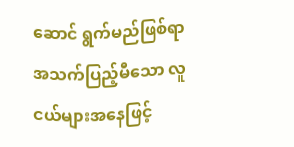ဆောင် ရွက်မည်ဖြစ်ရာ အသက်ပြည့်မီသော လူငယ်များအနေဖြင့်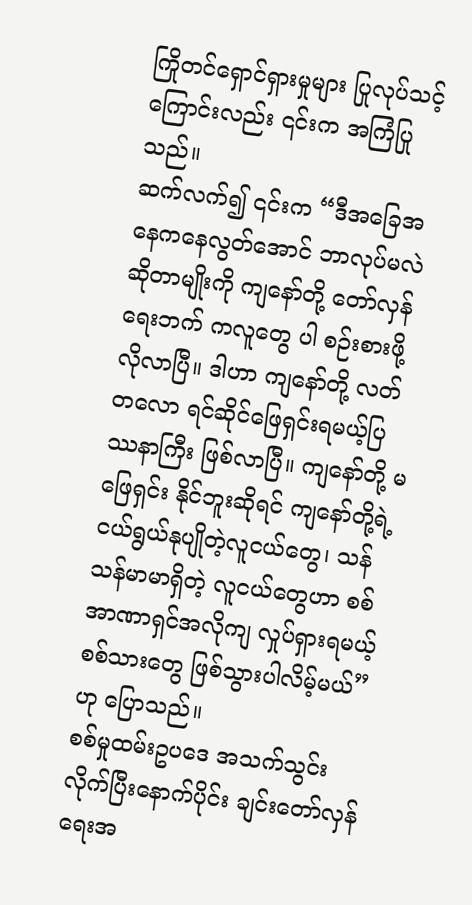ကြိုတင်ရှောင်ရှားမှုများ ပြုလုပ်သင့်ကြောင်းလည်း ၎င်းက အကြံပြုသည်။
ဆက်လက်၍ ၎င်းက “ဒီအခြေအနေကနေလွတ်အောင် ဘာလုပ်မလဲဆိုတာမျိုးကို ကျနော်တို့ တော်လှန်ရေးဘက် ကလူတွေ ပါ စဉ်းစားဖို့လိုလာပြီ။ ဒါဟာ ကျနော်တို့ လတ်တလော ရင်ဆိုင်ဖြေရှင်းရမယ့်ပြဿနာကြီး ဖြစ်လာပြီ။ ကျနော်တို့ မဖြေရှင်း နိုင်ဘူးဆိုရင် ကျနော်တို့ရဲ့ ငယ်ရွယ်နုပျိုတဲ့လူငယ်တွေ၊ သန်သန်မာမာရှိတဲ့ လူငယ်တွေဟာ စစ်အာဏာရှင်အလိုကျ လှုပ်ရှားရမယ့်စစ်သားတွေ ဖြစ်သွားပါလိမ့်မယ်” ဟု ပြောသည်။
စစ်မှုထမ်းဥပဒေ အသက်သွင်းလိုက်ပြီးနောက်ပိုင်း ချင်းတော်လှန်ရေးအ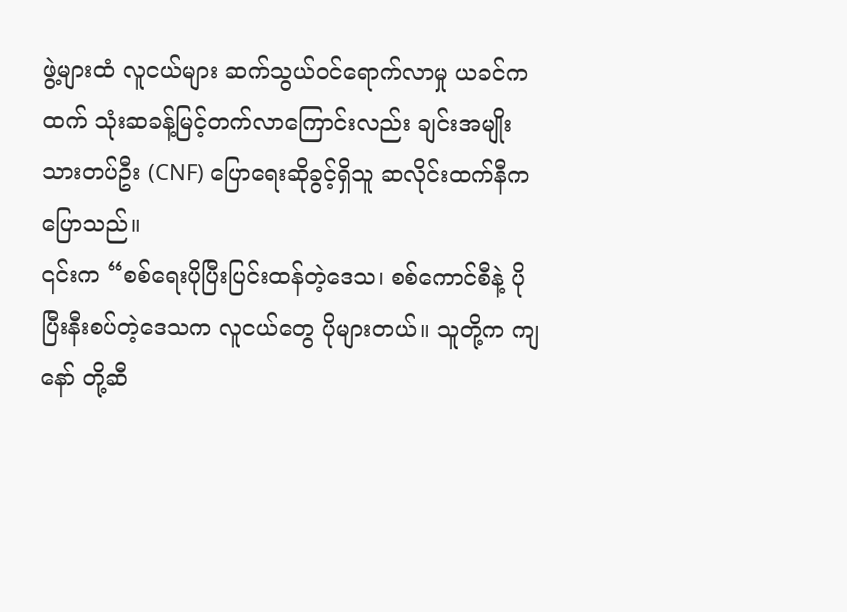ဖွဲ့များထံ လူငယ်များ ဆက်သွယ်ဝင်ရောက်လာမှု ယခင်ကထက် သုံးဆခန့်မြင့်တက်လာကြောင်းလည်း ချင်းအမျိုးသားတပ်ဦး (CNF) ပြောရေးဆိုခွင့်ရှိသူ ဆလိုင်းထက်နီက ပြောသည်။
၎င်းက “စစ်ရေးပိုပြီးပြင်းထန်တဲ့ဒေသ၊ စစ်ကောင်စီနဲ့ ပိုပြီးနီးစပ်တဲ့ဒေသက လူငယ်တွေ ပိုများတယ်။ သူတို့က ကျနော် တို့ဆီ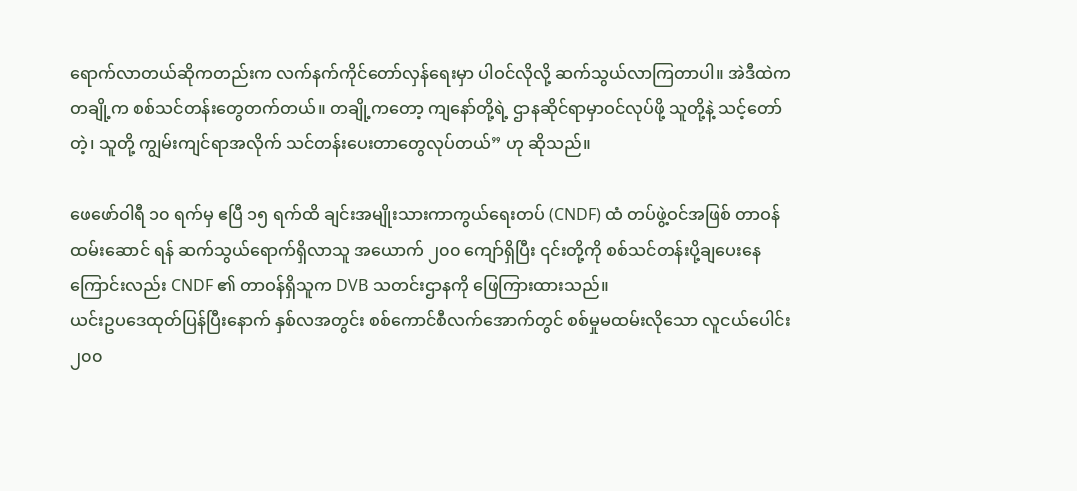ရောက်လာတယ်ဆိုကတည်းက လက်နက်ကိုင်တော်လှန်ရေးမှာ ပါဝင်လိုလို့ ဆက်သွယ်လာကြတာပါ။ အဲဒီထဲက တချို့က စစ်သင်တန်းတွေတက်တယ်။ တချို့ကတော့ ကျနော်တို့ရဲ့ ဌာနဆိုင်ရာမှာဝင်လုပ်ဖို့ သူတို့နဲ့ သင့်တော်တဲ့၊ သူတို့ ကျွမ်းကျင်ရာအလိုက် သင်တန်းပေးတာတွေလုပ်တယ်” ဟု ဆိုသည်။

ဖေဖော်ဝါရီ ၁၀ ရက်မှ ဧပြီ ၁၅ ရက်ထိ ချင်းအမျိုးသားကာကွယ်ရေးတပ် (CNDF) ထံ တပ်ဖွဲ့ဝင်အဖြစ် တာဝန်ထမ်းဆောင် ရန် ဆက်သွယ်ရောက်ရှိလာသူ အယောက် ၂၀၀ ကျော်ရှိပြီး ၎င်းတို့ကို စစ်သင်တန်းပို့ချပေးနေကြောင်းလည်း CNDF ၏ တာဝန်ရှိသူက DVB သတင်းဌာနကို ဖြေကြားထားသည်။
ယင်းဥပဒေထုတ်ပြန်ပြီးနောက် နှစ်လအတွင်း စစ်ကောင်စီလက်အောက်တွင် စစ်မှုမထမ်းလိုသော လူငယ်ပေါင်း ၂၀၀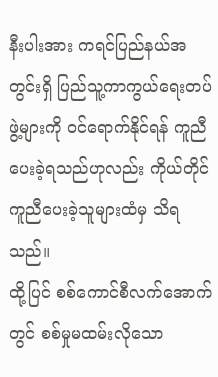နီးပါးအား ကရင်ပြည်နယ်အတွင်းရှိ ပြည်သူ့ကာကွယ်ရေးတပ်ဖွဲ့များကို ဝင်ရောက်နိုင်ရန် ကူညီပေးခဲ့ရသည်ဟုလည်း ကိုယ်တိုင်ကူညီပေးခဲ့သူများထံမှ သိရသည်။
ထို့ပြင် စစ်ကောင်စီလက်အောက်တွင် စစ်မှုမထမ်းလိုသော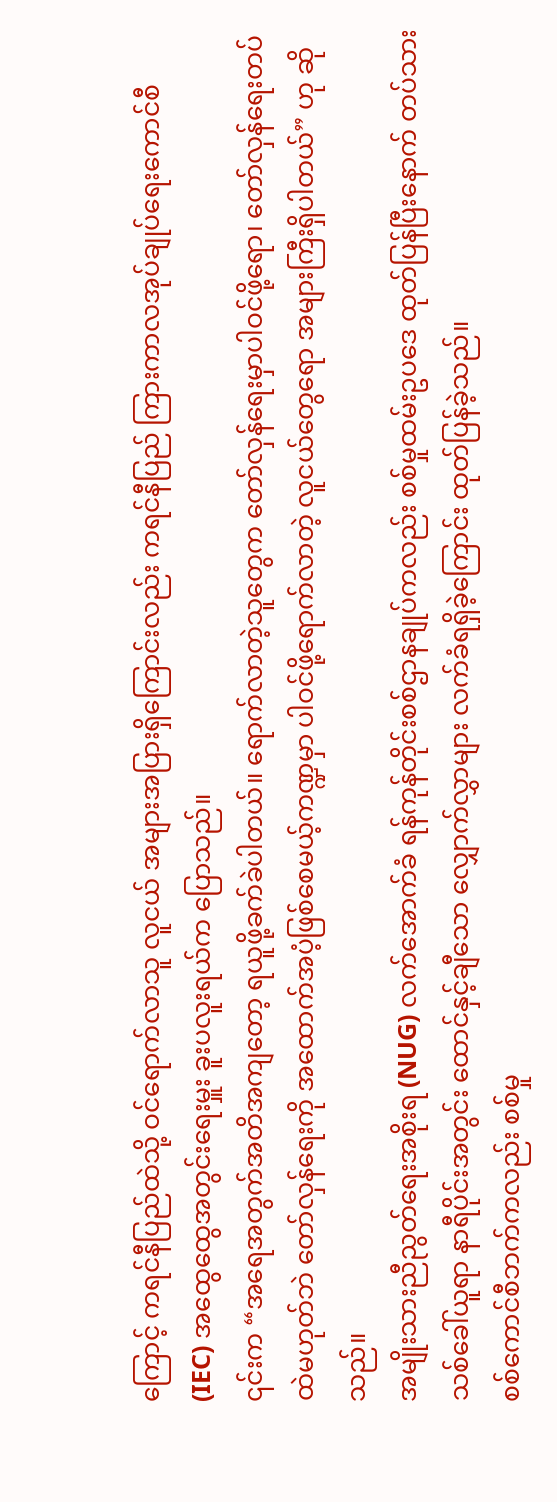ကြောင့် ကရင်နီပြည်ထဲသို့ ဝင်ရောက်လာသူ လူငယ် အများအပြားရှိကြောင်းလည်း ကရင်နီပြည် ကြားကာလအုပ်ချုပ်ရေးကောင်စီ (IEC) အထွေထွေအတွင်းရေးမှူး ခူးပလူးရယ်က ပြောသည်။
၎င်းက “အရေအတွက်အတိအကျတော့ ရယူဖို့ခက်ခဲပါတယ်။ ရောက်လာတဲ့သူတွေက တော်လှန်ရေးမှာပါဝင်ဖို့ရော၊ တော်လှန်ရေးတပ်ထဲမဟုတ်ဘဲ တော်လှန်ရေးကို အထောက်အပံ့ဖြစ်စေမယ့်ကဏ္ဍမှာ ပါဝင်ဖို့ရောက်လာတဲ့ လူငယ်တွေရော အများကြီးရှိပါတယ်” ဟု ဆိုသည်။
အမျိုးသားညီညွတ်ရေးအစိုးရ (NUG) လက်အောက်ခံ ရန်ကုန်တိုင်းစစ်ဌာနချုပ်ကလည်း စစ်မှုထမ်းဥပဒေ ထုတ်ပြန်ပြီးနောက် တပ်သားသစ်ခေါ်ယူရာ နာရီပိုင်းအတွင်း ထောင်နှင့်ချီသော လျှောက်လွှာများ လက်ခံရရှိခဲ့ကြောင်း ထုတ်ပြန်ခဲ့သည်။
စစ်ကောင်စီဘက်ကလည်း စစ်မှု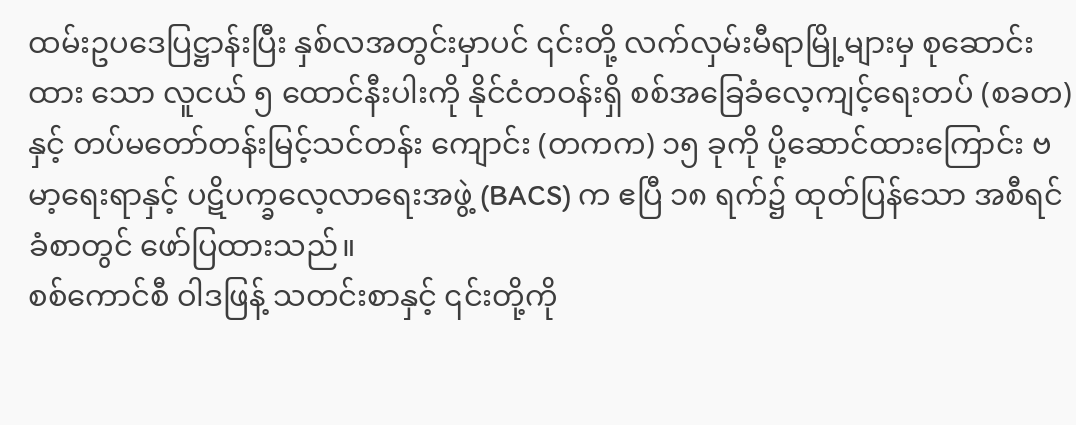ထမ်းဥပဒေပြဋ္ဌာန်းပြီး နှစ်လအတွင်းမှာပင် ၎င်းတို့ လက်လှမ်းမီရာမြို့များမှ စုဆောင်းထား သော လူငယ် ၅ ထောင်နီးပါးကို နိုင်ငံတဝန်းရှိ စစ်အခြေခံလေ့ကျင့်ရေးတပ် (စခတ) နှင့် တပ်မတော်တန်းမြင့်သင်တန်း ကျောင်း (တကက) ၁၅ ခုကို ပို့ဆောင်ထားကြောင်း ဗမာ့ရေးရာနှင့် ပဋိပက္ခလေ့လာရေးအဖွဲ့ (BACS) က ဧပြီ ၁၈ ရက်၌ ထုတ်ပြန်သော အစီရင်ခံစာတွင် ဖော်ပြထားသည်။
စစ်ကောင်စီ ဝါဒဖြန့် သတင်းစာနှင့် ၎င်းတို့ကို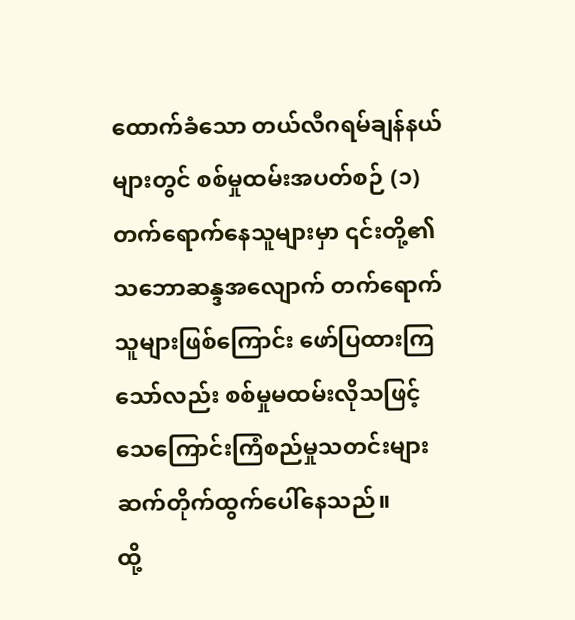ထောက်ခံသော တယ်လီဂရမ်ချန်နယ်များတွင် စစ်မှုထမ်းအပတ်စဉ် (၁) တက်ရောက်နေသူများမှာ ၎င်းတို့၏ သဘောဆန္ဒအလျောက် တက်ရောက်သူများဖြစ်ကြောင်း ဖော်ပြထားကြသော်လည်း စစ်မှုမထမ်းလိုသဖြင့် သေကြောင်းကြံစည်မှုသတင်းများ ဆက်တိုက်ထွက်ပေါ်နေသည်။
ထို့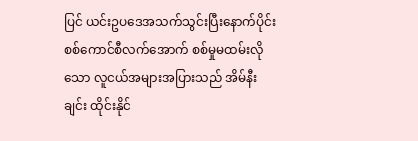ပြင် ယင်းဥပဒေအသက်သွင်းပြီးနောက်ပိုင်း စစ်ကောင်စီလက်အောက် စစ်မှုမထမ်းလိုသော လူငယ်အများအပြားသည် အိမ်နီးချင်း ထိုင်းနိုင်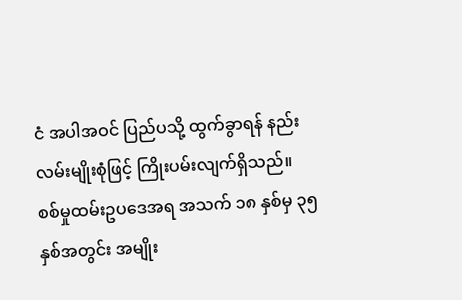ငံ အပါအဝင် ပြည်ပသို့ ထွက်ခွာရန် နည်းလမ်းမျိုးစုံဖြင့် ကြိုးပမ်းလျက်ရှိသည်။
စစ်မှုထမ်းဥပဒေအရ အသက် ၁၈ နှစ်မှ ၃၅ နှစ်အတွင်း အမျိုး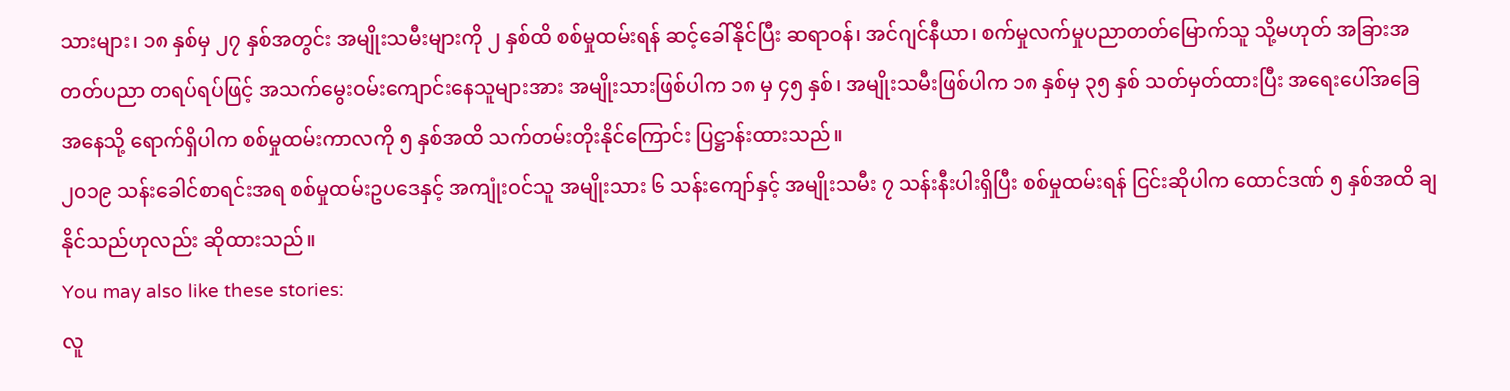သားများ၊ ၁၈ နှစ်မှ ၂၇ နှစ်အတွင်း အမျိုးသမီးများကို ၂ နှစ်ထိ စစ်မှုထမ်းရန် ဆင့်ခေါ်နိုင်ပြီး ဆရာဝန်၊ အင်ဂျင်နီယာ၊ စက်မှုလက်မှုပညာတတ်မြောက်သူ သို့မဟုတ် အခြားအတတ်ပညာ တရပ်ရပ်ဖြင့် အသက်မွေးဝမ်းကျောင်းနေသူများအား အမျိုးသားဖြစ်ပါက ၁၈ မှ ၄၅ နှစ်၊ အမျိုးသမီးဖြစ်ပါက ၁၈ နှစ်မှ ၃၅ နှစ် သတ်မှတ်ထားပြီး အရေးပေါ်အခြေအနေသို့ ရောက်ရှိပါက စစ်မှုထမ်းကာလကို ၅ နှစ်အထိ သက်တမ်းတိုးနိုင်ကြောင်း ပြဋ္ဌာန်းထားသည်။
၂၀၁၉ သန်းခေါင်စာရင်းအရ စစ်မှုထမ်းဥပဒေနှင့် အကျုံးဝင်သူ အမျိုးသား ၆ သန်းကျော်နှင့် အမျိုးသမီး ၇ သန်းနီးပါးရှိပြီး စစ်မှုထမ်းရန် ငြင်းဆိုပါက ထောင်ဒဏ် ၅ နှစ်အထိ ချနိုင်သည်ဟုလည်း ဆိုထားသည်။
You may also like these stories:
လူ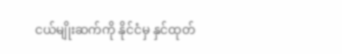ငယ်မျိုးဆက်ကို နိုင်ငံမှ နှင်ထုတ်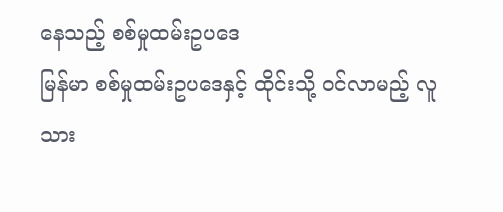နေသည့် စစ်မှုထမ်းဥပဒေ
မြန်မာ စစ်မှုထမ်းဥပဒေနှင့် ထိုင်းသို့ ဝင်လာမည့် လူသား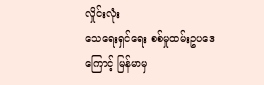လှိုင်းလုံး
သေရေးရှင်ရေး စစ်မှုထမ်းဥပဒေကြောင့် မြန်မာမှ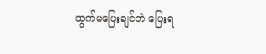ထွက်မပြေးချင်ဘဲ ပြေးရ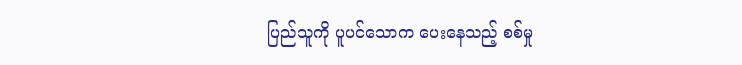ပြည်သူကို ပူပင်သောက ပေးနေသည့် စစ်မှု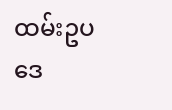ထမ်းဥပဒေ